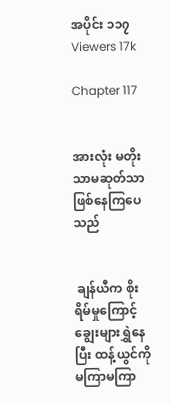အပိုင်း ၁၁၇
Viewers 17k

Chapter 117


အားလုံး မတိုးသာမဆုတ်သာဖြစ်နေကြပေသည်


 ချန်ယီက စိုးရိမ်မှုကြောင့် ချွေးများရွှဲနေပြီး ထန့်ယွင်ကို မကြာမကြာ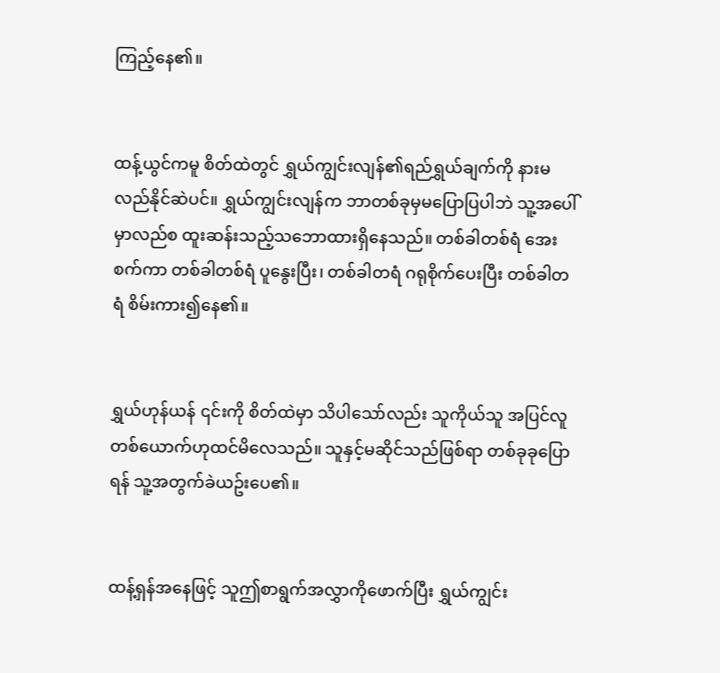ကြည့်နေ၏။


ထန့်ယွင်ကမူ စိတ်ထဲတွင် ရွှယ်ကျွင်းလျန်၏ရည်ရွှယ်ချက်ကို နားမလည်နိုင်ဆဲပင်။ ရွှယ်ကျွင်းလျန်က ဘာတစ်ခုမှမပြောပြပါဘဲ သူ့အပေါ်မှာလည်စ ထူးဆန်းသည့်သဘောထားရှိနေသည်။ တစ်ခါတစ်ရံ အေးစက်ကာ တစ်ခါတစ်ရံ ပူနွေးပြီး၊ တစ်ခါတရံ ဂရုစိုက်ပေးပြီး တစ်ခါတရံ စိမ်းကား၍နေ၏။


ရွှယ်ဟုန်ယန် ၎င်းကို စိတ်ထဲမှာ သိပါသော်လည်း သူကိုယ်သူ အပြင်လူတစ်ယောက်ဟုထင်မိလေသည်။ သူနှင့်မဆိုင်သည်ဖြစ်ရာ တစ်ခုခုပြောရန် သူ့အတွက်ခဲယဥ်းပေ၏။


ထန့်ရှန်အနေဖြင့် သူဤစာရွက်အလွှာကိုဖောက်ပြီး ရွှယ်ကျွင်း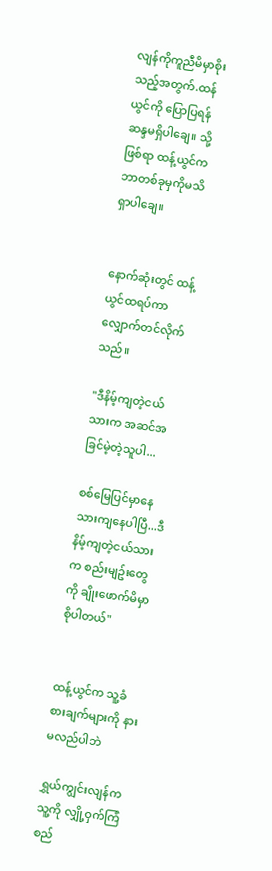လျန်ကိုကူညီမိမှာစိုးသည့်အတွက်.ထန်ယွင်ကို ပြောပြရန်ဆန္ဒမရှိပါချေ။ သို့ဖြစ်ရာ ထန့်ယွင်က ဘာတစ်ခုမှကိုမသိရှာပါချေ။


နောက်ဆုံးတွင် ထန့်ယွင်ထရပ်ကာလျှောက်တင်လိုက်သည်။

"ဒီနိမ့်ကျတဲ့ငယ်သားက အဆင်အခြင်မဲ့တဲ့သူပါ...

စစ်မြေပြင်မှာနေသားကျနေပါပြီ...ဒီနိမ့်ကျတဲ့ငယ်သားက စည်းမျဥ်းတွေကို ချိုးဖောက်မိမှာစိုပါတယ်"


ထန့်ယွင်က သူ့ခံစားချက်များကို နားမလည်ပါဘဲ

ရွှယ်ကျွင်းလျန်က သူ့ကို လျှို့ဝှက်ကြံစည်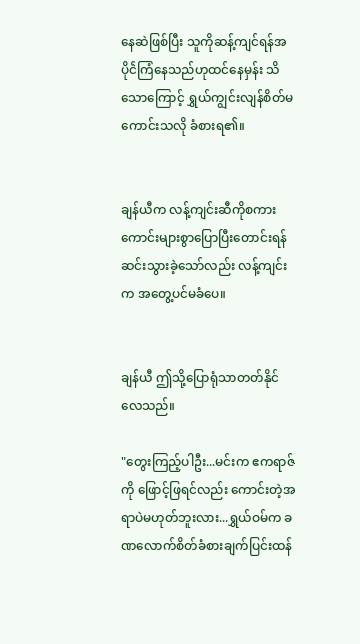နေဆဲဖြစ်ပြီး သူကိုဆန့်ကျင်ရန်အပိုင်ဲကြံနေသည်ဟုထင်နေမှန်း သိသောကြောင့် ရွှယ်ကျွင်းလျန်စိတ်မကောင်းသလို ခံစားရ၏။


ချန်ယီက လန့်ကျင်းဆီကိုစကားကောင်းများစွာပြောပြီးတောင်းရန် ဆင်းသွားခဲ့သော်လည်း လန့်ကျင်းက အတွေ့ပင်မခံပေ။


ချန်ယီ ဤသို့ပြောရုံသာတတ်နိုင်လေသည်။

"တွေးကြည့်ပါဦး...မင်းက ဧကရာဇ်ကို ဖြောင့်ဖြရင်လည်း ကောင်းတဲ့အရာပဲမဟုတ်ဘူးလား...ရွှယ်ဝမ်က ခဏလောက်စိတ်ခံစားချက်ပြင်းထန်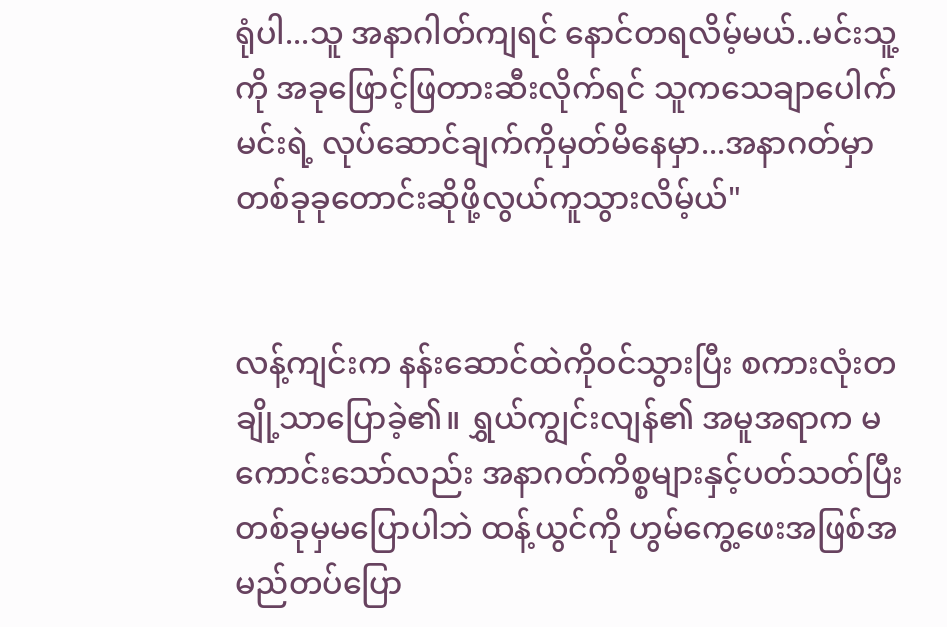ရုံပါ...သူ အနာဂါတ်ကျရင် နောင်တရလိမ့်မယ်..မင်းသူ့ကို အခုဖြောင့်ဖြတားဆီးလိုက်ရင် သူကသေချာပေါက် မင်းရဲ့ လုပ်ဆောင်ချက်ကိုမှတ်မိနေမှာ...အနာဂတ်မှာ တစ်ခုခုတောင်းဆိုဖို့လွယ်ကူသွားလိမ့်ယ်"


လန့်ကျင်းက နန်းဆောင်ထဲကိုဝင်သွားပြီး စကားလုံးတချို့သာပြောခဲ့၏။ ရွှယ်ကျွင်းလျန်၏ အမူအရာက မကောင်းသော်လည်း အနာဂတ်ကိစ္စများနှင့်ပတ်သတ်ပြီး တစ်ခုမှမပြောပါဘဲ ထန့်ယွင်ကို ဟွမ်ကွေ့ဖေးအဖြစ်အမည်တပ်ပြော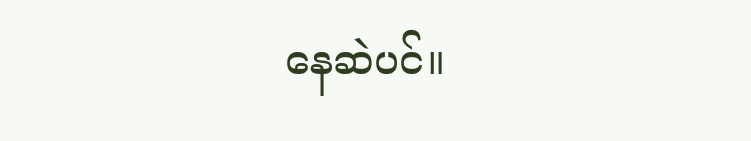နေဆဲပင်။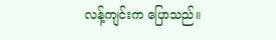လန့်ကျင်းက ပြောသည်။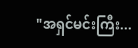"အရှင်မင်းကြီး...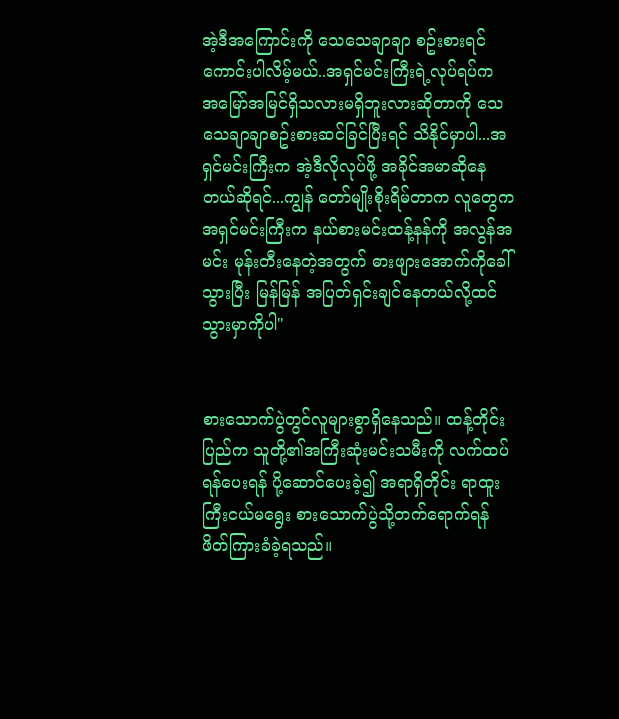အဲ့ဒီအကြောင်းကို သေသေချာချာ စဥ်းစားရင်ကောင်းပါလိမ့်မယ်..အရှင်မင်းကြီးရဲ့လုပ်ရပ်က အမြော်အမြင်ရှိသလားမရှိဘူးလားဆိုတာကို သေသေချာချာစဥ်းစားဆင်ခြင်ပြီးရင် သိနိုင်မှာပါ...အရှင်မင်းကြီးက အဲ့ဒီလိုလုပ်ဖို့ အခိုင်အမာဆိုနေတယ်ဆိုရင်...ကျွန် တော်မျိုးစိုးရိမ်တာက လူတွေက အရှင်မင်းကြီးက နယ်စားမင်းထန့်နန်ကို အလွန်အမင်း မုန်းတီးနေတဲ့အတွက် ဓားဖျားအောက်ကိုခေါ်သွားပြီး မြန်မြန် အပြတ်ရှင်းချင်နေတယ်လို့ထင်သွားမှာကိုပါ"


စားသောက်ပွဲတွင်လူများစွာရှိနေသည်။ ထန့်တိုင်းပြည်က သူတို့၏အကြီးဆုံးမင်းသမီးကို လက်ထပ်ရန်ပေးရန် ပို့ဆောင်ပေးခဲ့၍ အရာရှိတိုင်း ရာထူးကြီးငယ်မရွေး စားသောက်ပွဲသို့တက်ရောက်ရန် ဖိတ်ကြားခံခဲ့ရသည်။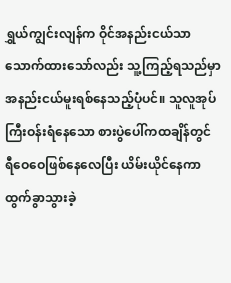ရွှယ်ကျွင်းလျန်က ဝိုင်အနည်းငယ်သာသောက်ထားသော်လည်း သူ့ကြည့်ရသည်မှာ အနည်းငယ်မူးရစ်နေသည့်ပုံပင်။ သူလူအုပ်ကြီးဝန်းရံနေသော စားပွဲပေါ်ကထချိန်တွင် ရီဝေဝေဖြစ်နေလေပြီး ယိမ်းယိုင်နေကာ ထွက်ခွာသွားခဲ့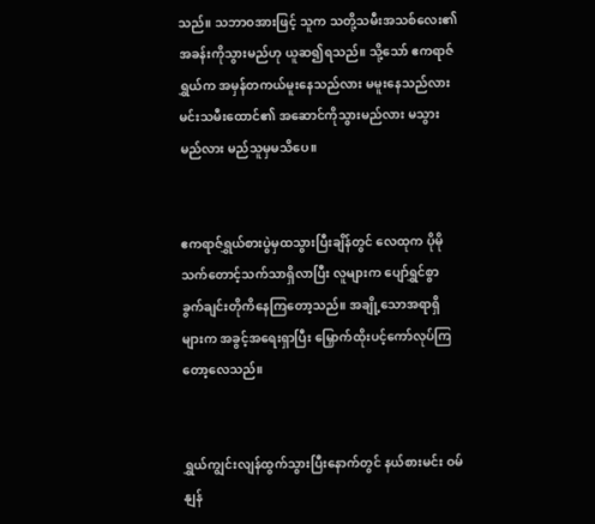သည်။ သဘာဝအားဖြင့် သူက သတို့သမီးအသစ်လေး၏အခန်းကိုသွားမည်ဟု ယူဆ၍ရသည်။ သို့သော် ဧကရာဇ်ရွှယ်က အမှန်တကယ်မူးနေသည်လား မမူးနေသည်လား မင်းသမီးထောင်၏ အဆောင်ကိုသွားမည်လား မသွားမည်လား မည်သူမှမသိပေ။


ဧကရာဇ်ရွှယ်စားပွဲမှထသွားပြီးချိန်တွင် လေထုက ပိုမိုသက်တောင့်သက်သာရှိလာပြီး လူများက ပျော်ရွှင်စွာ ခွက်ချင်းတိုကိနေကြတော့သည်။ အချို့သောအရာရှိများက အခွင့်အရေးရှာပြီး မြှောက်ထိုးပင့်ကော်လုပ်ကြတော့လေသည်။


ရွှယ်ကျွင်းလျန်ထွက်သွားပြီးနောက်တွင် နယ်စားမင်း ဝမ်နျန်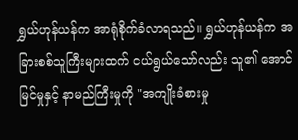ရွှယ်ဟုန်ယန်က အာရုံစိုက်ခံလာရသည်။ ရွှယ်ဟုန်ယန်က အခြားစစ်သူကြီးများထက် ငယ်ရွယ်သော်လည်း သူ၏ အောင်မြင်မှုနှင့် နာမည်ကြီးမှုကို "အကျိုးခံစားမှု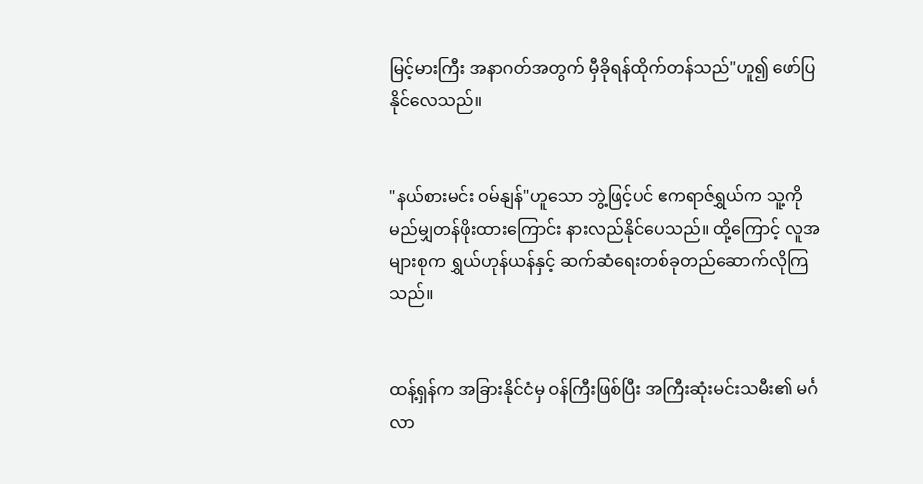မြင့်မားကြီး အနာဂတ်အတွက် မှီခိုရန်ထိုက်တန်သည်"ဟူ၍ ဖော်ပြနိုင်လေသည်။


"နယ်စားမင်း ဝမ်နျန်"ဟူသော ဘွဲ့ဖြင့်ပင် ဧကရာဇ်ရွှယ်က သူ့ကိုမည်မျှတန်ဖိုးထားကြောင်း နားလည်နိုင်ပေသည်။ ထို့ကြောင့် လူအများစုက ရွှယ်ဟုန်ယန်နှင့် ဆက်ဆံရေးတစ်ခုတည်ဆောက်လိုကြသည်။


ထန့်ရှန်က အခြားနိုင်ငံမှ ဝန်ကြီးဖြစ်ပြီး အကြီးဆုံးမင်းသမီး၏ မင်္ဂလာ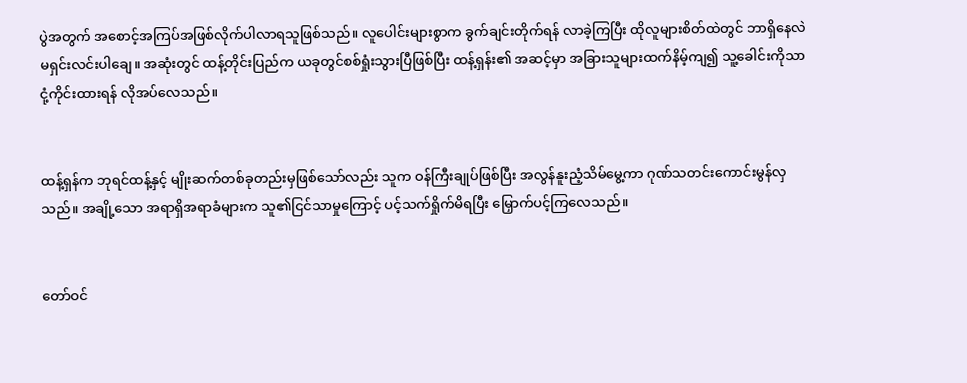ပွဲအတွက် အစောင့်အကြပ်အဖြစ်လိုက်ပါလာရသူဖြစ်သည်။ လူပေါင်းများစွာက ခွက်ချင်းတိုက်ရန် လာခဲ့ကြပြီး ထိုလူများစိတ်ထဲတွင် ဘာရှိနေလဲ မရှင်းလင်းပါချေ။ အဆုံးတွင် ထန့်တိုင်းပြည်က ယခုတွင်စစ်ရှုံးသွားပြီဖြစ်ပြီး ထန့်ရှန်း၏ အဆင့်မှာ အခြားသူများထက်နိမ့်ကျ၍ သူ့ခေါင်းကိုသာငုံ့ကိုင်းထားရန် လိုအပ်လေသည်။


ထန့်ရှန်က ဘုရင်ထန့်နှင့် မျိုးဆက်တစ်ခုတည်းမှဖြစ်သော်လည်း သူက ဝန်ကြီးချုပ်ဖြစ်ပြီး အလွန်နူးညံ့သိမ်မွေ့ကာ ဂုဏ်သတင်းကောင်းမွန်လှသည်။ အချို့သော အရာရှိအရာခံများက သူ၏ငြင်သာမှုကြောင့် ပင့်သက်ရှိုက်မိရပြီး မြှောက်ပင့်ကြလေသည်။


တော်ဝင်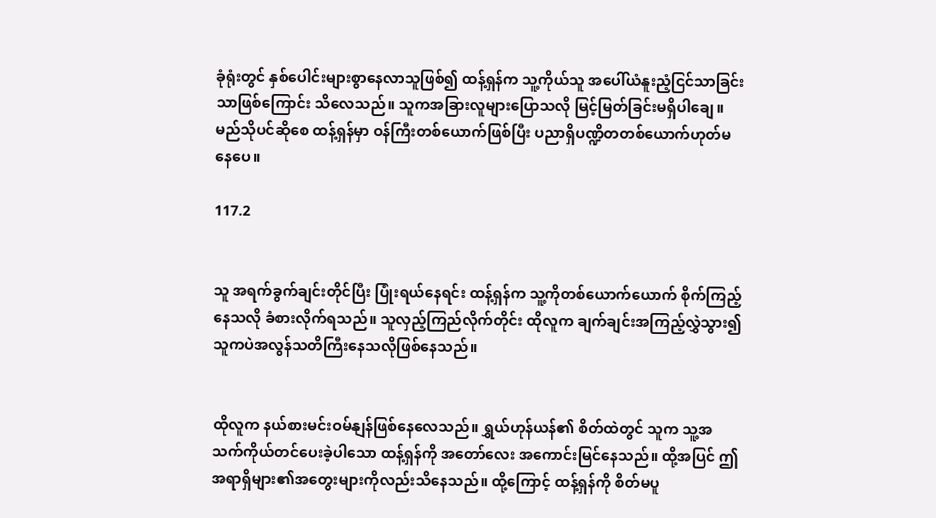ခုံရုံးတွင် နှစ်ပေါင်းများစွာနေလာသူဖြစ်၍ ထန့်ရှန်က သူ့ကိုယ်သူ အပေါ်ယံနူးညံ့ငြင်သာခြင်းသာဖြစ်ကြောင်း သိလေသည်။ သူကအခြားလူများပြောသလို မြင့်မြတ်ခြင်းမရှိပါချေ။ မည်သိုပင်ဆိုစေ ထန့်ရှန်မှာ ဝန်ကြီးတစ်ယောက်ဖြစ်ပြီး ပညာရှိပဏ္ဍိတတစ်ယောက်ဟုတ်မနေပေ။

117.2


သူ အရက်ခွက်ချင်းတိုင်ပြီး ပြုံးရယ်နေရင်း ထန့်ရှန်က သူ့ကိုတစ်ယောက်ယောက် စိုက်ကြည့်နေသလို ခံစားလိုက်ရသည်။ သူလှည့်ကြည်လိုက်တိုင်း ထိုလူက ချက်ချင်းအကြည့်လွှဲသွား၍ သူကပဲအလွန်သတိကြီးနေသလိုဖြစ်နေသည်။


ထိုလူက နယ်စားမင်းဝမ်နျန်ဖြစ်နေလေသည်။ ရွှယ်ဟုန်ယန်၏ စိတ်ထဲတွင် သူက သူ့အသက်ကိုယ်တင်ပေးခဲ့ပါသော ထန့်ရှန်ကို အတော်လေး အကောင်းမြင်နေသည်။ ထို့အပြင် ဤအရာရှိများ၏အတွေးများကိုလည်းသိနေသည်။ ထို့ကြောင့် ထန့်ရှန်ကို စိတ်မပူ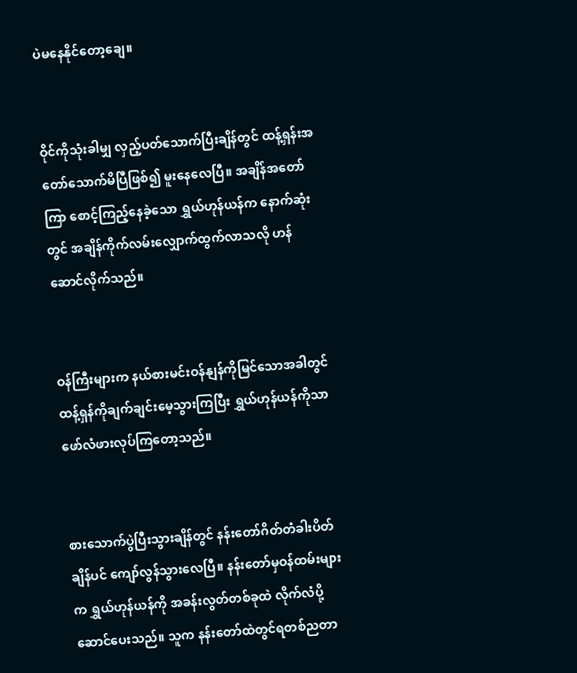ပဲမနေနိုင်တော့ချေ။


ဝိုင်ကိုသုံးခါမျှ လှည့်ပတ်သောက်ပြီးချိန်တွင် ထန့်ရှန်းအတော်သောက်မိပြီဖြစ်၍ မူးနေလေပြီ။ အချိန်အတော်ကြာ စောင့်ကြည့်နေခဲ့သော ရွှယ်ဟုန်ယန်က နောက်ဆုံးတွင် အချိန်ကိုက်လမ်းလျှောက်ထွက်လာသလို ဟန်ဆောင်လိုက်သည်။


ဝန်ကြီးများက နယ်စားမင်းဝန်နျန်ကိုမြင်သောအခါတွင် ထန့်ရှန်ကိုချက်ချင်းမေ့သွားကြပြီး ရွှယ်ဟုန်ယန်ကိုသာ ဖော်လံဖားလုပ်ကြတော့သည်။


စားသောက်ပွဲပြီးသွားချိန်တွင် နန်းတော်ဂိတ်တံခါးပိတ်ချိန်ပင် ကျော်လွန်သွားလေပြီ။ နန်းတော်မှဝန်ထမ်းများက ရွှယ်ဟုန်ယန်ကို အခန်းလွတ်တစ်ခုထဲ လိုက်လံပို့ဆောင်ပေးသည်။ သူက နန်းတော်ထဲတွင်ရတစ်ညတာ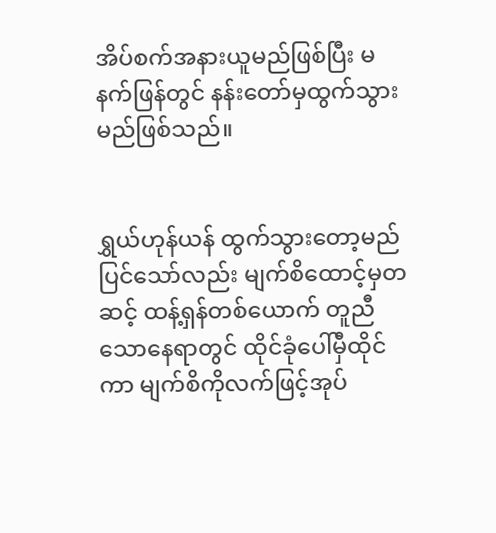အိပ်စက်အနားယူမည်ဖြစ်ပြီး မနက်ဖြန်တွင် နန်းတော်မှထွက်သွားမည်ဖြစ်သည်။


ရွှယ်ဟုန်ယန် ထွက်သွားတော့မည်ပြင်သော်လည်း မျက်စိထောင့်မှတဆင့် ထန့်ရှန်တစ်ယောက် တူညီသောနေရာတွင် ထိုင်ခုံပေါ်မှီထိုင်ကာ မျက်စိကိုလက်ဖြင့်အုပ်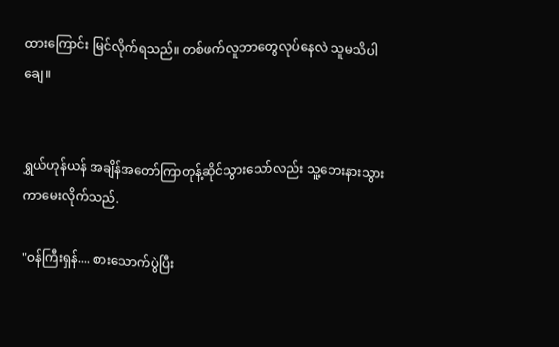ထားကြောင်း မြင်လိုက်ရသည်။ တစ်ဖက်လူဘာတွေလုပ်နေလဲ သူမသိပါချေ။


ရွှယ်ဟုန်ယန် အချိန်အတော်ကြာတုန့်ဆိုင်သွားသော်လည်း သူ့ဘေးနားသွားကာမေးလိုက်သည်.

"ဝန်ကြီးရှန်.... စားသောက်ပွဲပြီး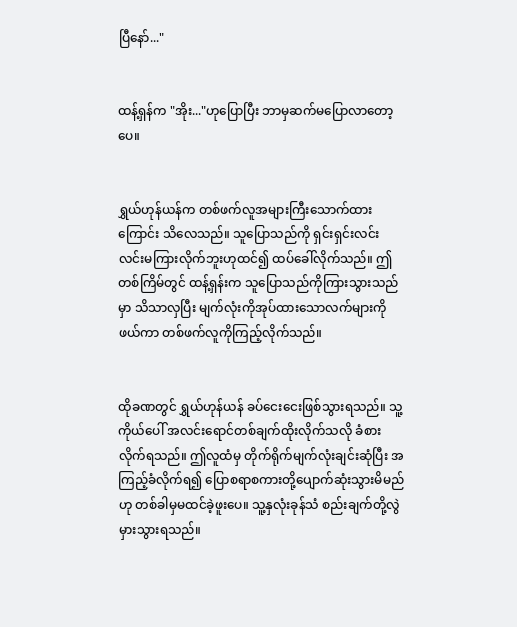ပြီနော်..."


ထန့်ရှန်က "အိုး..."ဟုပြောပြီး ဘာမှဆက်မပြောလာတော့ပေ။


ရွှယ်ဟုန်ယန်က တစ်ဖက်လူအများကြီးသောက်ထားကြောင်း သိလေသည်။ သူပြောသည်ကို ရှင်းရှင်းလင်းလင်းမကြားလိုက်ဘူးဟုထင်၍ ထပ်ခေါ်လိုက်သည်။ ဤတစ်ကြိမ်တွင် ထန့်ရှန်းက သူပြောသည်ကိုကြားသွားသည်မှာ သိသာလှပြီး မျက်လုံးကိုအုပ်ထားသောလက်များကို ဖယ်ကာ တစ်ဖက်လူကိုကြည့်လိုက်သည်။


ထိုခဏတွင် ရွှယ်ဟုန်ယန် ခပ်ငေးငေးဖြစ်သွားရသည်။ သူ့ကိုယ်ပေါ် အလင်းရောင်တစ်ချက်ထိုးလိုက်သလို ခံစားလိုက်ရသည်။ ဤလူထံမှ တိုက်ရိုက်မျက်လုံးချင်းဆုံပြီး အကြည့်ခံလိုက်ရ၍ ပြောစရာစကားတို့ပျောက်ဆုံးသွားမိမည်ဟု တစ်ခါမှမထင်ခဲ့ဖူးပေ။ သူ့နှလုံးခုန်သံ စည်းချက်တို့လွဲမှားသွားရသည်။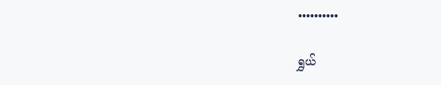••••••••••

ရွှယ်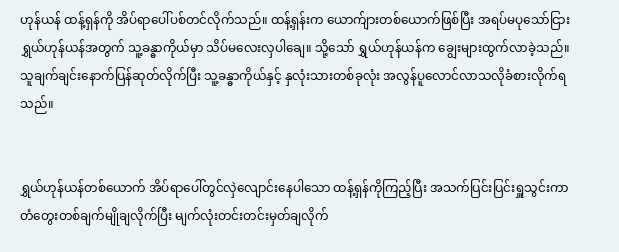ဟုန်ယန် ထန့်ရှန်ကို အိပ်ရာပေါ်ပစ်တင်လိုက်သည်။ ထန့်ရှန်းက ယောက်ျားတစ်ယောက်ဖြစ်ပြီး အရပ်မပုသော်ငြား ရွှယ်ဟုန်ယန်အတွက် သူ့ခန္ဓာကိုယ်မှာ သိပ်မလေးလှပါချေ။ သို့သော် ရွှယ်ဟုန်ယန်က ချွေးများထွက်လာခဲ့သည်။ သူချက်ချင်းနောက်ပြန်ဆုတ်လိုက်ပြီး သူ့ခန္ဓာကိုယ်နှင့် နှလုံးသားတစ်ခုလုံး အလွန်ပူလောင်လာသလိုခံစားလိုက်ရသည်။


ရွှယ်ဟုန်ယန်တစ်ယောက် အိပ်ရာပေါ်တွင်လှဲလျောင်းနေပါသော ထန့်ရှန်ကိုကြည့်ပြီး အသက်ပြင်းပြင်းရှူသွင်းကာ တံတွေးတစ်ချက်မျိုချလိုက်ပြီး မျက်လုံးတင်းတင်းမှတ်ချလိုက်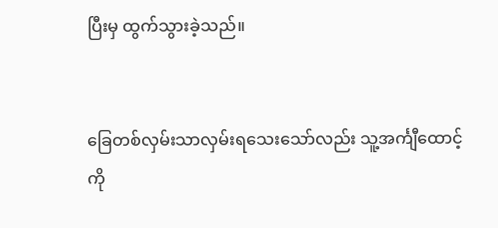ပြီးမှ ထွက်သွားခဲ့သည်။


ခြေတစ်လှမ်းသာလှမ်းရသေးသော်လည်း သူ့အင်္ကျီထောင့်ကို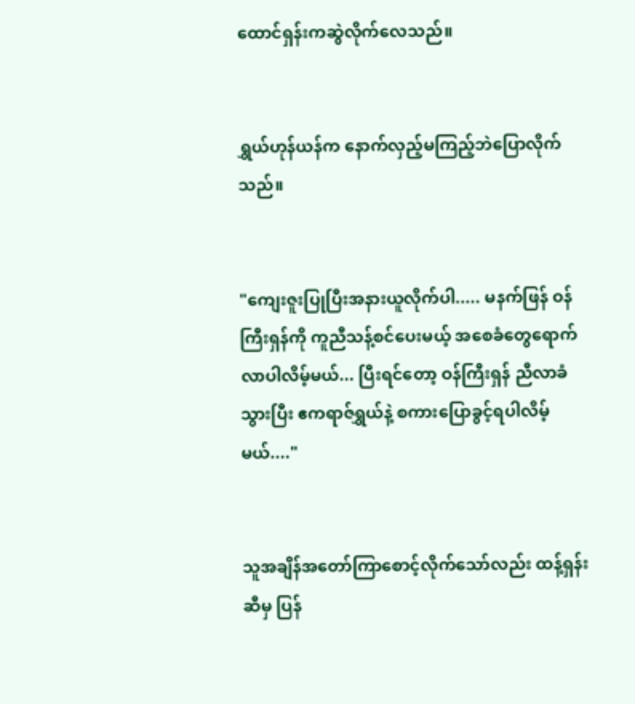ထောင်ရှန်းကဆွဲလိုက်လေသည်။


ရွှယ်ဟုန်ယန်က နောက်လှည့်မကြည့်ဘဲပြောလိုက်သည်။


"ကျေးဇူးပြုပြီးအနားယူလိုက်ပါ..... မနက်ဖြန် ဝန်ကြီးရှန်ကို ကူညီသန့်စင်ပေးမယ့် အစေခံတွေရောက်လာပါလိမ့်မယ်... ပြီးရင်တော့ ဝန်ကြီးရှန် ညီလာခံသွားပြီး ဧကရာဇ်ရွှယ်နဲ့ စကားပြောခွင့်ရပါလိမ့်မယ်...."


သူအချိန်အတော်ကြာစောင့်လိုက်သော်လည်း ထန့်ရှန်းဆီမှ ပြန်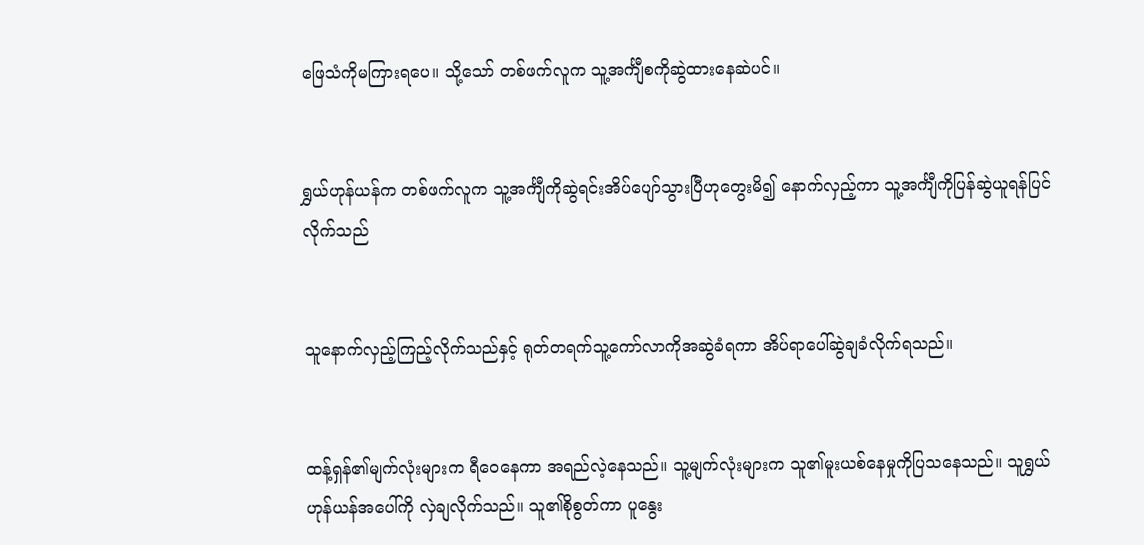ဖြေသံကိုမကြားရပေ။ သို့သော် တစ်ဖက်လူက သူ့အင်္ကျီစကိုဆွဲထားနေဆဲပင်။


ရွှယ်ဟုန်ယန်က တစ်ဖက်လူက သူ့အင်္ကျီကိုဆွဲရင်းအိပ်ပျော်သွားပြီဟုတွေးမိ၍ နောက်လှည့်ကာ သူ့အင်္ကျီကိုပြန်ဆွဲယူရန်ပြင်လိုက်သည်


သူနောက်လှည့်ကြည့်လိုက်သည်နှင့် ရုတ်တရက်သူ့ကော်လာကိုအဆွဲခံရကာ အိပ်ရာပေါ်ဆွဲချခံလိုက်ရသည်။


ထန့်ရှန်၏မျက်လုံးများက ရီဝေနေကာ အရည်လဲ့နေသည်။ သူ့မျက်လုံးများက သူ၏မူးယစ်နေမှုကိုပြသနေသည်။ သူရွှယ်ဟုန်ယန်အပေါ်ကို လှဲချလိုက်သည်။ သူ၏စိုစွတ်ကာ ပူနွေး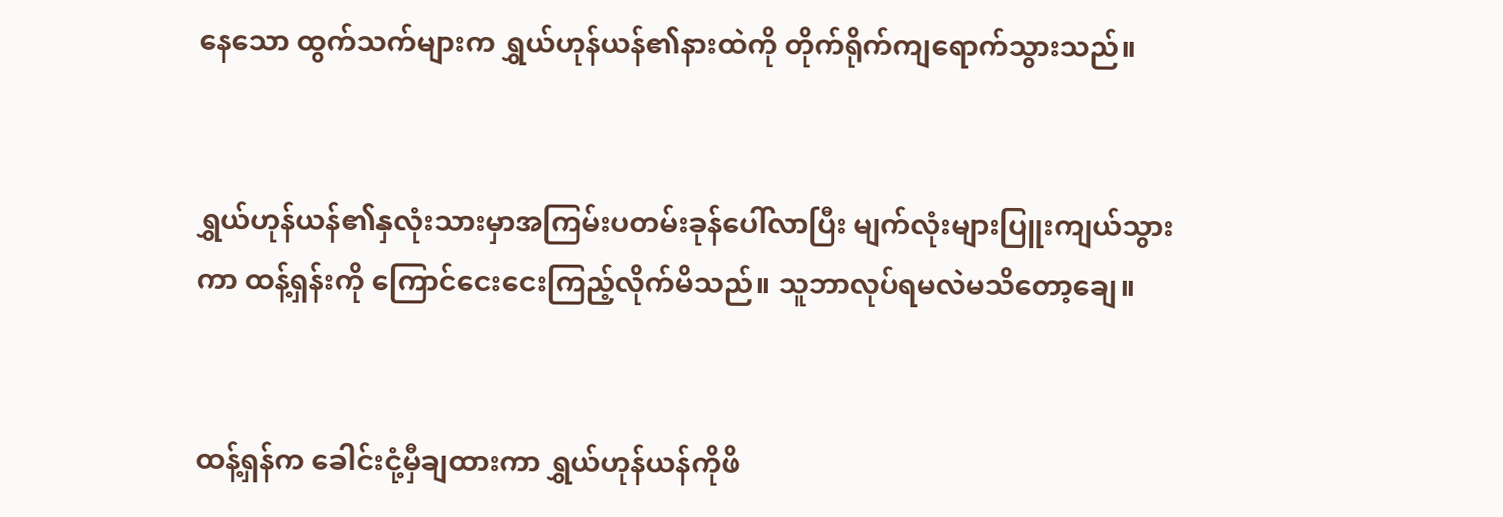နေသော ထွက်သက်များက ရွှယ်ဟုန်ယန်၏နားထဲကို တိုက်ရိုက်ကျရောက်သွားသည်။


ရွှယ်ဟုန်ယန်၏နှလုံးသားမှာအကြမ်းပတမ်းခုန်ပေါ်လာပြီး မျက်လုံးများပြူးကျယ်သွားကာ ထန့်ရှန်းကို ကြောင်ငေးငေးကြည့်လိုက်မိသည်။ သူဘာလုပ်ရမလဲမသိတော့ချေ။


ထန့်ရှန်က ခေါင်းငုံ့မှီချထားကာ ရွှယ်ဟုန်ယန်ကိုဖိ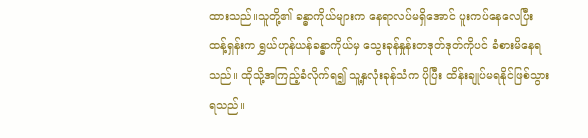ထားသည်။သူတို့၏ ခန္ဓာကိုယ်များက နေရာလပ်မရှိအောင် ပူးကပ်နေလေပြီး ထန့်ရှန်းက ရွှယ်ဟုန်ယန်ခန္ဓာကိုယ်မှ သွေးခုန်နှုန်းတဒုတ်ဒုတ်ကိုပင် ခံစားမိနေရသည်။ ထိုသို့အကြည့်ခံလိုက်ရ၍ သူ့နှလုံးခုန်သံက ပိုပြီး ထိန်းချုပ်မရနိုင်ဖြစ်သွားရသည်။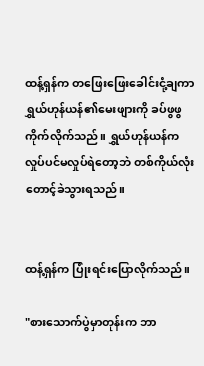ထန့်ရှန်က တဖြေးဖြေးခေါင်းငုံ့ချကာ ရွှယ်ဟုန်ယန်၏မေးဖျားကို ခပ်ဖွဖွကိုက်လိုက်သည်။ ရွှယ်ဟုန်ယန်က လှုပ်ပင်မလှုပ်ရဲတော့ဘဲ တစ်ကိုယ်လုံးတောင့်ခဲသွားရသည်။


ထန့်ရှန်က ပြုံးရင်းပြောလိုက်သည်။

"စားသောက်ပွဲမှာတုန်းက ဘာ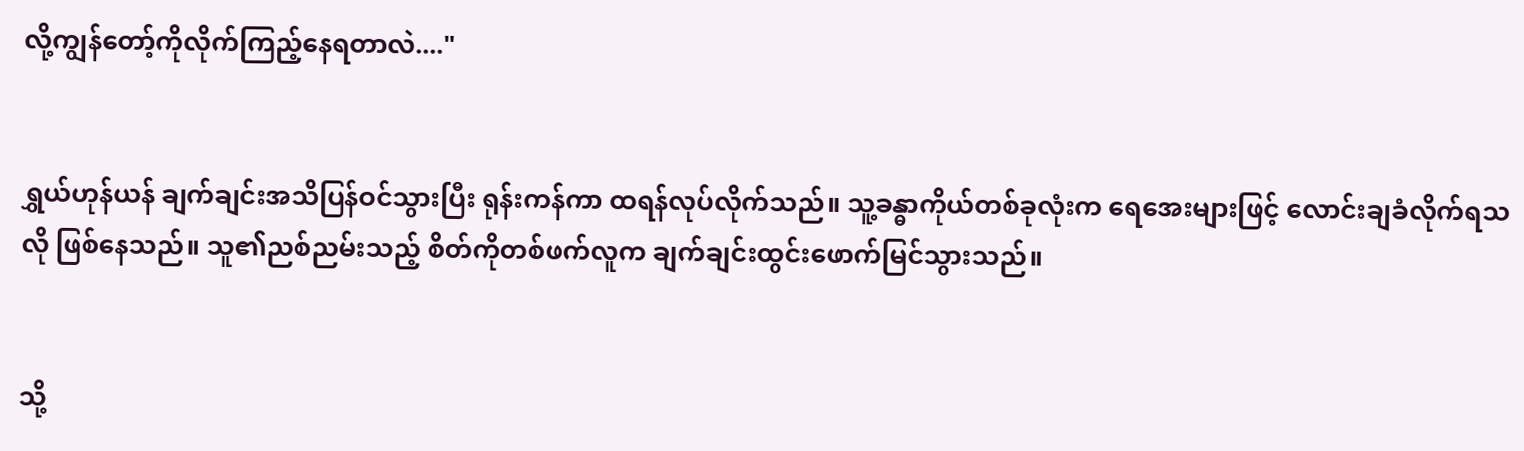လို့ကျွန်တော့်ကိုလိုက်ကြည့်နေရတာလဲ...."


ရွှယ်ဟုန်ယန် ချက်ချင်းအသိပြန်ဝင်သွားပြီး ရုန်းကန်ကာ ထရန်လုပ်လိုက်သည်။ သူ့ခန္ဓာကိုယ်တစ်ခုလုံးက ရေအေးများဖြင့် လောင်းချခံလိုက်ရသလို ဖြစ်နေသည်။ သူ၏ညစ်ညမ်းသည့် စိတ်ကိုတစ်ဖက်လူက ချက်ချင်းထွင်းဖောက်မြင်သွားသည်။


သို့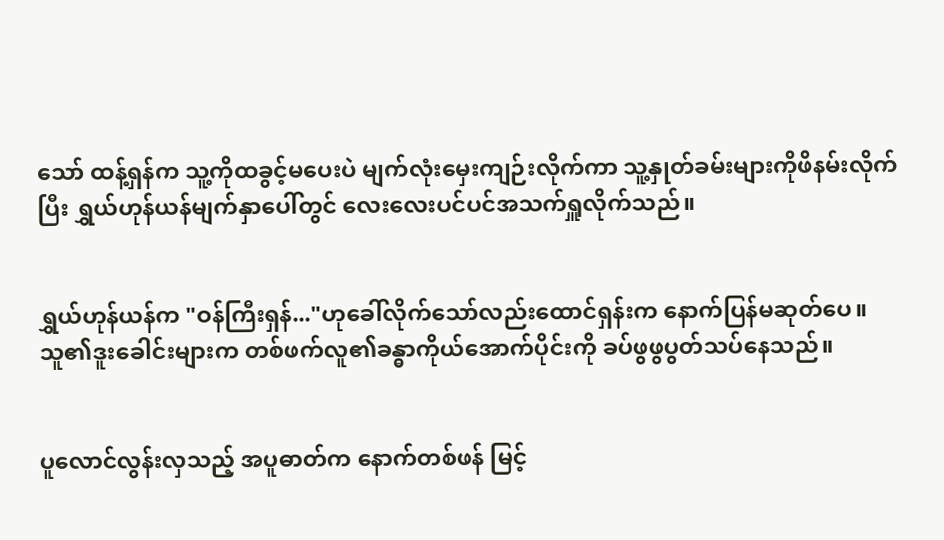သော် ထန့်ရှန်က သူ့ကိုထခွင့်မပေးပဲ မျက်လုံးမှေးကျဉ်းလိုက်ကာ သူ့နှုတ်ခမ်းများကိုဖိနမ်းလိုက်ပြီး ရွှယ်ဟုန်ယန်မျက်နှာပေါ်တွင် လေးလေးပင်ပင်အသက်ရှူလိုက်သည်။


ရွှယ်ဟုန်ယန်က "ဝန်ကြီးရှန်..."ဟုခေါ်လိုက်သော်လည်းထောင်ရှန်းက နောက်ပြန်မဆုတ်ပေ။ သူ၏ဒူးခေါင်းများက တစ်ဖက်လူ၏ခန္ဓာကိုယ်အောက်ပိုင်းကို ခပ်ဖွဖွပွတ်သပ်နေသည်။


ပူလောင်လွန်းလှသည့် အပူဓာတ်က နောက်တစ်ဖန် မြင့်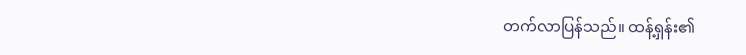တက်လာပြန်သည်။ ထန့်ရှန်း၏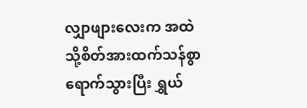လျှာဖျားလေးက အထဲသို့‌စိတ်အားထက်သန်စွာရောက်သွားပြီး ရွှယ်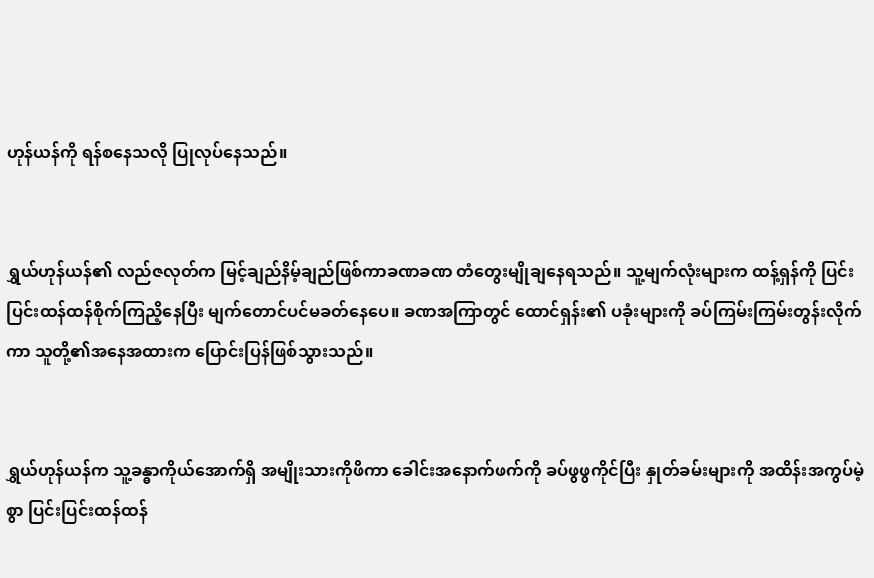ဟုန်ယန်ကို ရန်စနေသလို ပြုလုပ်နေသည်။


ရွှယ်ဟုန်ယန်၏ လည်ဇလုတ်က မြင့်ချည်နိမ့်ချည်ဖြစ်ကာခဏခဏ တံတွေးမျိုချနေရသည်။ သူ့မျက်လုံးများက ထန့်ရှန်ကို ပြင်းပြင်းထန်ထန်စိုက်ကြညိ့နေပြီး မျက်တောင်ပင်မခတ်နေပေ။ ခဏအကြာတွင် ထောင်ရှန်း၏ ပခုံးများကို ခပ်ကြမ်းကြမ်းတွန်းလိုက်ကာ သူတို့၏အနေအထားက ပြောင်းပြန်ဖြစ်သွားသည်။


ရွှယ်ဟုန်ယန်က သူ့ခန္ဓာကိုယ်အောက်ရှိ အမျိုးသားကိုဖိကာ ခေါင်းအနောက်ဖက်ကို ခပ်ဖွဖွကိုင်ပြီး နှုတ်ခမ်းများကို အထိန်းအကွပ်မဲ့စွာ ပြင်းပြင်းထန်ထန်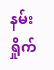နမ်းရှိုက်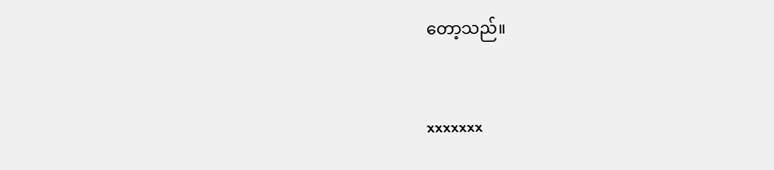တော့သည်။


xxxxxxx